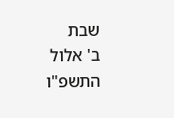שבת
ב' אלול התשפ"ו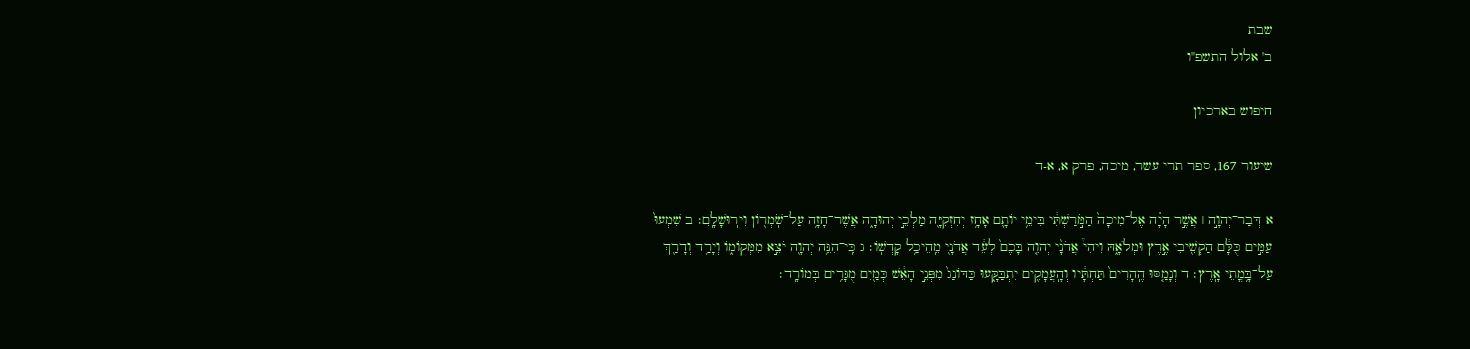שבת
ב' אלול התשפ"ו

חיפוש בארכיון

שיעור 167, ספר תרי עשר, מיכה, פרק א, א-ד

א דְּבַר־יְהוָ֣ה ׀ אֲשֶׁ֣ר הָיָ֗ה אֶל־מִיכָה֙ הַמֹּ֣רַשְׁתִּ֔י בִּימֵ֥י יוֹתָ֛ם אָחָ֥ז יְחִזְקִיָּ֖ה מַלְכֵ֣י יְהוּדָ֑ה אֲשֶׁר־חָזָ֥ה עַל־שֹֽׁמְר֖וֹן וִירֽוּשָׁלִָֽם׃ ב שִׁמְעוּ֙ עַמִּ֣ים כֻּלָּ֔ם הַקְשִׁ֖יבִי אֶ֣רֶץ וּמְלֹאָ֑הּ וִיהִי֩ אֲדֹנָ֨י יְהוִ֤ה בָּכֶם֙ לְעֵ֔ד אֲדֹנָ֖י מֵֽהֵיכַ֥ל קָדְשֽׁוֹ׃ ג כִּֽי־הִנֵּ֥ה יְהוָ֖ה יֹצֵ֣א מִמְּקוֹמ֑וֹ וְיָרַ֥ד וְדָרַ֖ךְ עַל־בָּ֥מֳתֵי אָֽרֶץ׃ ד וְנָמַ֤סּוּ הֶֽהָרִים֙ תַּחְתָּ֔יו וְהָֽעֲמָקִ֖ים יִתְבַּקָּ֑עוּ כַּדּוֹנַג֙ מִפְּנֵ֣י הָאֵ֔שׁ כְּמַ֖יִם מֻגָּרִ֥ים בְּמוֹרָֽד׃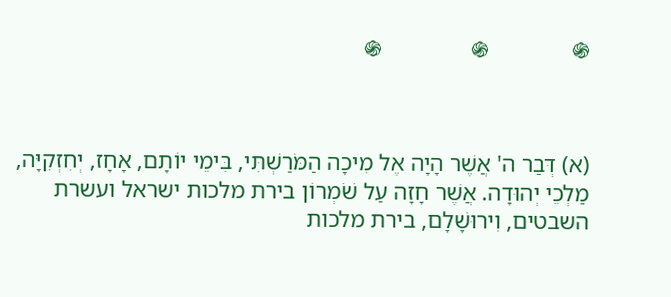֍              ֍               ֍



(א) דְּבַר ה' אֲשֶׁר הָיָה אֶל מִיכָה הַמֹּרַשְׁתִּי, בִּימֵי יוֹתָם, אָחָז, יְחִזְקִיָּה, מַלְכֵי יְהוּדָה. אֲשֶׁר חָזָה עַל שֹׁמְרוֹן בירת מלכות ישראל ועשרת השבטים, וִירוּשָׁלִָם, בירת מלכות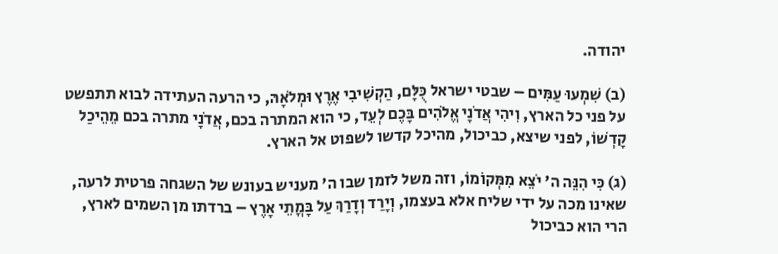יהודה.

(ב) שִׁמְעוּ עַמִּים – שבטי ישראל כֻּלָּם, הַקְשִׁיבִי אֶרֶץ וּמְלֹאָהּ, כי הרעה העתידה לבוא תתפשט על פני כל הארץ, וִיהִי אֲדֹנָי אֱלֹהִים בָּכֶם לְעֵד, כי הוא המתרה בכם, אֲדֹנָי מתרה בכם מֵהֵיכַל קָדְשׁוֹ, לפני שיצא, כביכול, מהיכל קדשו לשפוט אל הארץ.

(ג) כִּי הִנֵּה ה' יֹצֵא מִמְּקוֹמוֹ, וזה משל לזמן שבו ה' מעניש בעונש של השגחה פרטית לרעה, שאינו מכה על ידי שליח אלא בעצמו, וְיָרַד וְדָרַךְ עַל בָּמֳתֵי אָרֶץ – ברדתו מן השמים לארץ, הרי הוא כביכול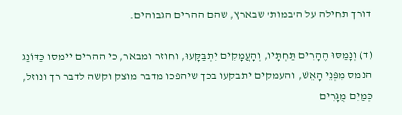דורך תחילה על ה'במות' שבארץ, שהם ההרים הגבוהים.

(ד) וְנָמַסּוּ הֶהָרִים תַּחְתָּיו, וְהָעֲמָקִים יִתְבַּקָּעוּ, וחוזר ומבאר, כי ההרים יימסו כַּדּוֹנַג הנמס מִפְּנֵי הָאֵשׁ, והעמקים יתבקעו בכך שיהפכו מדבר מוצק וקשה לדבר רך ונוזל, כְּמַיִם מֻגָּרִים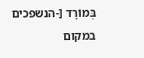בְּמוֹרָד [-הנשפכים במקום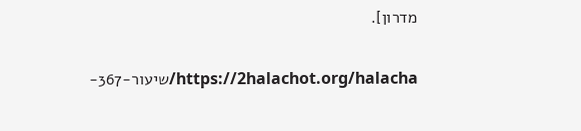מדרון].

https://2halachot.org/halacha/שיעור-367-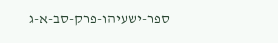ספר-ישעיהו-פרק-סב-א-ג